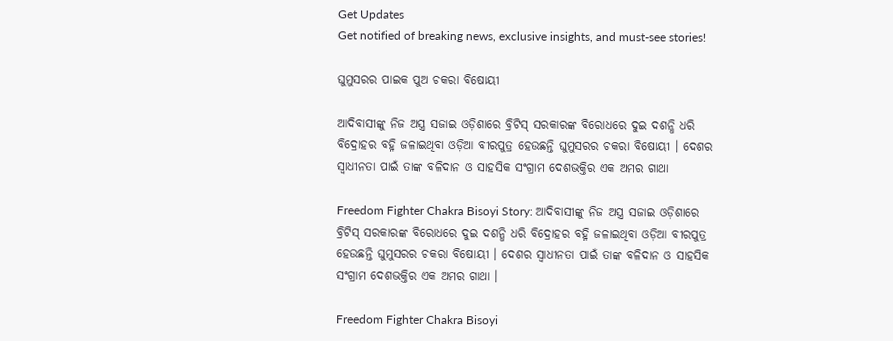Get Updates
Get notified of breaking news, exclusive insights, and must-see stories!

ଘୁମୁସରର ପାଇକ ପୁଅ ଚକରା ବିଷୋୟୀ

ଆଦିବାସୀଙ୍କୁ ନିଜ ଅସ୍ତ୍ର ସଜାଇ ଓଡ଼ିଶାରେ ବ୍ରିଟିସ୍ ସରକାରଙ୍କ ବିରୋଧରେ ଦୁଇ ଦଶନ୍ଧି ଧରି ବିଦ୍ରୋହର ବହ୍ନି ଜଳାଇଥିବା ଓଡ଼ିଆ ବୀରପୁତ୍ର ହେଉଛନ୍ତି ଘୁମୁସରର ଚକରା ବିଷୋୟୀ । ଦେଶର ସ୍ବାଧୀନତା ପାଇଁ ତାଙ୍କ ବଳିଦାନ ଓ ସାହସିକ ସଂଗ୍ରାମ ଦେଶଭକ୍ତିର ଏକ ଅମର ଗାଥା

Freedom Fighter Chakra Bisoyi Story: ଆଦିବାସୀଙ୍କୁ ନିଜ ଅସ୍ତ୍ର ସଜାଇ ଓଡ଼ିଶାରେ ବ୍ରିଟିସ୍ ସରକାରଙ୍କ ବିରୋଧରେ ଦୁଇ ଦଶନ୍ଧି ଧରି ବିଦ୍ରୋହର ବହ୍ନି ଜଳାଇଥିବା ଓଡ଼ିଆ ବୀରପୁତ୍ର ହେଉଛନ୍ତି ଘୁମୁସରର ଚକରା ବିଷୋୟୀ । ଦେଶର ସ୍ବାଧୀନତା ପାଇଁ ତାଙ୍କ ବଳିଦାନ ଓ ସାହସିକ ସଂଗ୍ରାମ ଦେଶଭକ୍ତିର ଏକ ଅମର ଗାଥା ।

Freedom Fighter Chakra Bisoyi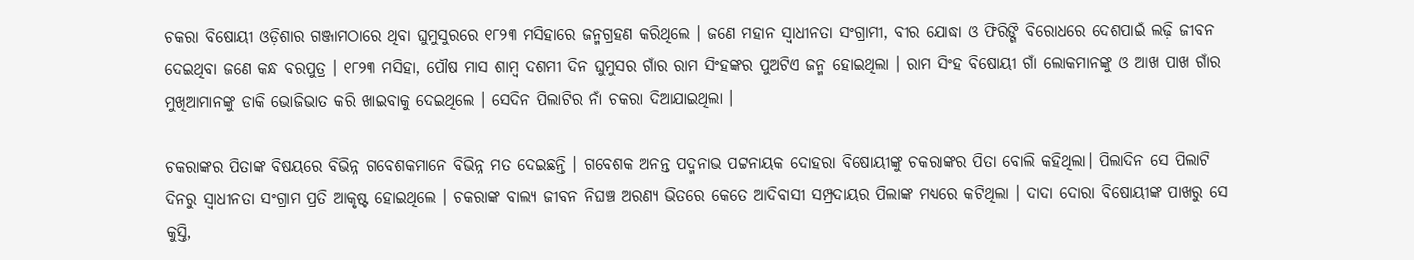ଚକରା ବିଷୋୟୀ ଓଡ଼ିଶାର ଗଞ୍ଜାମଠାରେ ଥିବା ଘୁମୁସୁରରେ ୧୮୨୩ ମସିହାରେ ଜନ୍ମଗ୍ରହଣ କରିଥିଲେ । ଜଣେ ମହାନ ସ୍ୱାଧୀନତା ସଂଗ୍ରାମୀ, ବୀର ଯୋଦ୍ଧା ଓ ଫିରିଙ୍ଗି ବିରୋଧରେ ଦେଶପାଇଁ ଲଢ଼ି ଜୀବନ ଦେଇଥିବା ଜଣେ କନ୍ଧ ବରପୁତ୍ର । ୧୮୨୩ ମସିହା, ପୌଷ ମାସ ଶାମ୍ବ ଦଶମୀ ଦିନ ଘୁମୁସର ଗାଁର ରାମ ସିଂହଙ୍କର ପୁଅଟିଏ ଜନ୍ମ ହୋଇଥିଲା । ରାମ ସିଂହ ବିଷୋୟୀ ଗାଁ ଲୋକମାନଙ୍କୁ ଓ ଆଖ ପାଖ ଗାଁର ମୁଖିଆମାନଙ୍କୁ ଡାକି ଭୋଜିଭାତ କରି ଖାଇବାକୁ ଦେଇଥିଲେ । ସେଦିନ ପିଲାଟିର ନାଁ ଚକରା ଦିଆଯାଇଥିଲା ।

ଚକରାଙ୍କର ପିତାଙ୍କ ବିଷୟରେ ବିଭିନ୍ନ ଗବେଶକମାନେ ବିଭିନ୍ନ ମତ ଦେଇଛନ୍ତି । ଗବେଶକ ଅନନ୍ତ ପଦ୍ମନାଭ ପଟ୍ଟନାୟକ ଦୋହରା ବିଷୋୟୀଙ୍କୁ ଚକରାଙ୍କର ପିତା ବୋଲି କ‌ହିଥିଲା। ପିଲାଦିନ ସେ ପିଲାଟି ଦିନରୁ ସ୍ୱାଧୀନତା ସଂଗ୍ରାମ ପ୍ରତି ଆକୃଷ୍ଟ ହୋଇଥିଲେ । ଚକରାଙ୍କ ବାଲ୍ୟ ଜୀବନ ନିଘଞ୍ଚ ଅରଣ୍ୟ ଭିତରେ କେତେ ଆଦିବାସୀ ସମ୍ପ୍ରଦାୟର ପିଲାଙ୍କ ମଧ୍ୟରେ କଟିଥିଲା । ଦାଦା ଦୋରା ବିଷୋୟୀଙ୍କ ପାଖରୁ ସେ କୁସ୍ତି,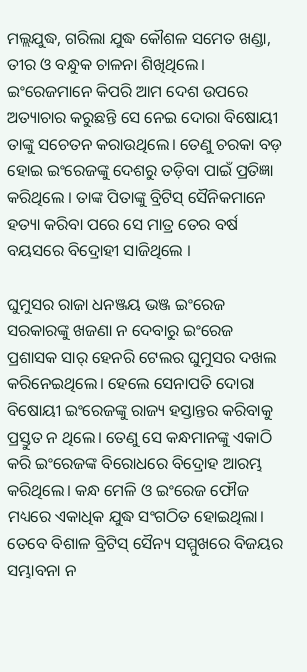ମଲ୍ଲଯୁଦ୍ଧ, ଗରିଲା ଯୁଦ୍ଧ କୌଶଳ ସମେତ ଖଣ୍ଡା, ତୀର ଓ ବନ୍ଧୁକ ଚାଳନା ଶିଖିଥିଲେ। ଇଂରେଜମାନେ କିପରି ଆମ ଦେଶ ଉପରେ ଅତ୍ୟାଚାର କରୁଛନ୍ତି ସେ ନେଇ ଦୋରା ବିଷୋୟୀ ତାଙ୍କୁ ସଚେତନ କରାଉଥିଲେ। ତେଣୁ ଚରକା ବଡ଼ ହୋଇ ଇଂରେଜଙ୍କୁ ଦେଶରୁ ତଡ଼ିବା ପାଇଁ ପ୍ରତିଜ୍ଞା କରିଥିଲେ । ତାଙ୍କ ପିତାଙ୍କୁ ବ୍ରିଟିସ୍ ସୈନିକମାନେ ହତ୍ୟା କରିବା ପରେ ସେ ମାତ୍ର ତେର ବର୍ଷ ବୟସରେ ବିଦ୍ରୋହୀ ସାଜିଥିଲେ ।

ଘୁମୁସର ରାଜା ଧନଞ୍ଜୟ ଭଞ୍ଜ ଇଂରେଜ ସରକାରଙ୍କୁ ଖଜଣା ନ ଦେବାରୁ ଇଂରେଜ ପ୍ରଶାସକ ସାର୍‌ ହେନରି ଟେଲର ଘୁମୁସର ଦଖଲ କରିନେଇଥିଲେ। ହେଲେ ସେନାପତି ଦୋରା ବିଷୋୟୀ ଇଂରେଜଙ୍କୁ ରାଜ୍ୟ ହସ୍ତାନ୍ତର କରିବାକୁ ପ୍ରସ୍ତୁତ ନ ଥିଲେ। ତେଣୁ ସେ କନ୍ଧମାନଙ୍କୁ ଏକାଠି କରି ଇଂରେଜଙ୍କ ବିରୋଧରେ ବିଦ୍ରୋହ ଆରମ୍ଭ କରିଥିଲେ। କନ୍ଧ ମେଳି ଓ ଇଂରେଜ ଫୌଜ ମଧ୍ୟରେ ଏକାଧିକ ଯୁଦ୍ଧ ସଂଗଠିତ ହୋଇଥିଲା। ତେବେ ବିଶାଳ ବ୍ରିଟିସ୍ ସୈନ୍ୟ ସମ୍ମୁଖରେ ବିଜୟର ସମ୍ଭାବନା ନ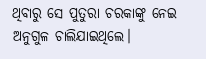ଥିବାରୁ ସେ ପୁତୁରା ଚରକାଙ୍କୁ ନେଇ ଅନୁଗୁଳ ଚାଲିଯାଇଥିଲେ।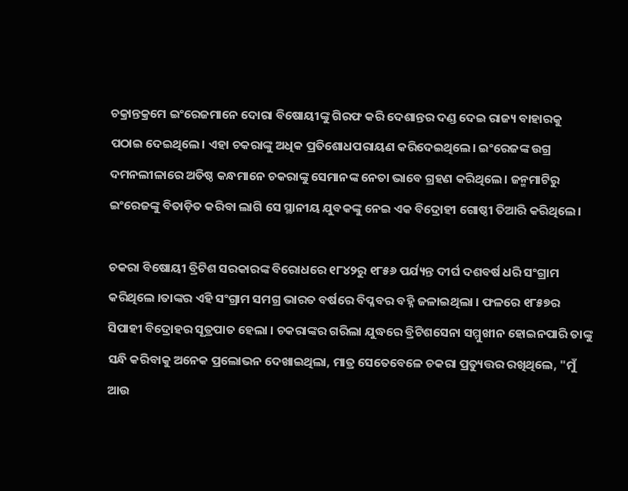ଚକ୍ରାନ୍ତକ୍ରମେ ଇଂରେଜମାନେ ଦୋରା ବିଷୋୟୀଙ୍କୁ ଗିରଫ କରି ଦେଶାନ୍ତର ଦଣ୍ଡ ଦେଇ ରାଜ୍ୟ ବାହାରକୁ ପଠାଇ ଦେଇଥିଲେ। ଏହା ଚକରାଙ୍କୁ ଅଧିକ ପ୍ରତିଶୋଧପରାୟଣ କରିଦେଇଥିଲେ। ଇଂରେଜଙ୍କ ଉଗ୍ର ଦମନଲୀଳାରେ ଅତିଷ୍ଠ କନ୍ଧମାନେ ଚକରାଙ୍କୁ ସେମାନଙ୍କ ନେତା ଭାବେ ଗ୍ରହଣ କରିଥିଲେ । ଜନ୍ମମାଟିରୁ ଇଂରେଜଙ୍କୁ ବିତାଡ଼ିତ କରିବା ଲାଗି ସେ ସ୍ଥାନୀୟ ଯୁବକଙ୍କୁ ନେଇ ଏକ ବିଦ୍ରୋହୀ ଗୋଷ୍ଠୀ ତିଆରି କରିଥିଲେ ।

ଚକରା ବିଷୋୟୀ ବ୍ରିଟିଶ ସରକାରଙ୍କ ବିରୋଧରେ ୧୮୪୨ରୁ ୧୮୫୬ ପର୍ଯ୍ୟନ୍ତ ଦୀର୍ଘ ଦଶବର୍ଷ ଧରି ସଂଗ୍ରାମ କରିଥିଲେ ।ତାଙ୍କର ଏହି ସଂଗ୍ରାମ ସମଗ୍ର ଭାରତ ବର୍ଷରେ ବିପ୍ଳବର ବ‌ହ୍ନି ଜଳାଇଥିଲା । ଫଳରେ ୧୮୫୭ର ସିପାହୀ ବିଦ୍ରୋହର ସୂତ୍ରପାତ ହେଲା । ଚକରାଙ୍କର ଗରିଲା ଯୁଦ୍ଧରେ ବ୍ରିଟିଶସେନା ସମ୍ମୁଖୀନ ହୋଇନପାରି ତାଙ୍କୁ ସନ୍ଧି କରିବାକୁ ଅନେକ ପ୍ରଲୋଭନ ଦେଖାଇଥିଲା, ମାତ୍ର ସେତେବେଳେ ଚକରା ପ୍ରତ୍ୟୁତ୍ତର ରଖିଥିଲେ, "ମୁଁ ଆଉ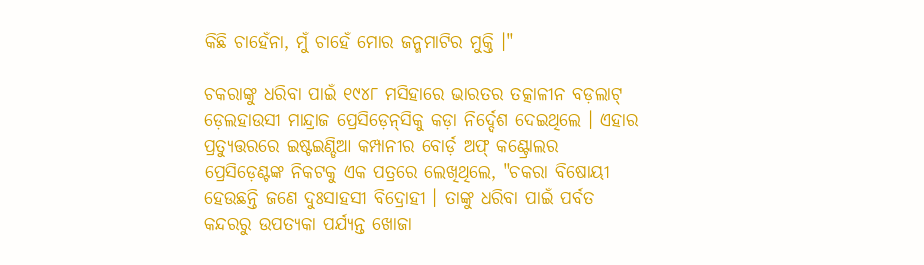କିଛି ଚାହେଁନା, ମୁଁ ଚାହେଁ ମୋର ଜନ୍ମମାଟିର ମୁକ୍ତି ।"

ଚକରାଙ୍କୁ ଧରିବା ପାଇଁ ୧୯୪୮ ମସିହାରେ ଭାରତର ତ‌ତ୍କାଳୀନ ବଡ଼ଲାଟ୍ ଡ଼େଲହାଉସୀ ମାନ୍ଦ୍ରାଜ ପ୍ରେସିଡ଼େନ୍‌ସିକୁ କଡ଼ା ନିର୍ଦ୍ଦେଶ ଦେଇଥିଲେ । ଏହାର ପ୍ରତ୍ୟୁତ୍ତରରେ ଇଷ୍ଟଇଣ୍ଡିଆ କମ୍ପାନୀର ବୋର୍ଡ଼ ଅଫ୍‌ କଣ୍ଟ୍ରୋଲର ପ୍ରେସିଡ଼େଣ୍ଟଙ୍କ ନିକଟକୁ ଏକ ପତ୍ରରେ ଲେଖିଥିଲେ, "ଚକରା ବିଷୋୟୀ ହେଉଛନ୍ତି ଜଣେ ଦୁଃସାହସୀ ବିଦ୍ରୋହୀ । ତାଙ୍କୁ ଧରିବା ପାଇଁ ପର୍ବତ କନ୍ଦରରୁ ଉପତ୍ୟକା ପର୍ଯ୍ୟନ୍ତ ଖୋଜା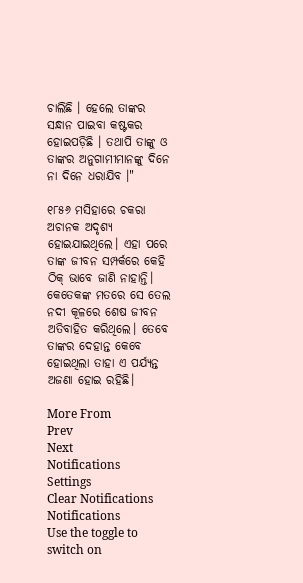ଚାଲିଛି । ହେଲେ ତାଙ୍କର ସନ୍ଧାନ ପାଇବା କଷ୍ଟକର ହୋଇପଡ଼ିଛି । ତଥାପି ତାଙ୍କୁ ଓ ତାଙ୍କର ଅନୁଗାମୀମାନଙ୍କୁ ଦିନେ ନା ଦିନେ ଧରାଯିବ ।"

୧୮୫୬ ମସିହାରେ ଚକରା ଅଚାନକ ଅଦୃଶ୍ୟ ହୋଇଯାଇଥିଲେ। ଏହା ପରେ ତାଙ୍କ ଜୀବନ ସମ୍ପର୍କରେ କେହି ଠିକ୍ ଭାବେ ଜାଣି ନାହାନ୍ତି। କେତେକଙ୍କ ମତରେ ସେ ତେଲ ନଦୀ କୂଳରେ ଶେଷ ଜୀବନ ଅତିବାହିତ କରିଥିଲେ। ତେବେ ତାଙ୍କର ଦେହାନ୍ତ କେବେ ହୋଇଥିଲା ତାହା ଏ ପର୍ଯ୍ୟନ୍ତ ଅଜଣା ହୋଇ ରହିଛି।

More From
Prev
Next
Notifications
Settings
Clear Notifications
Notifications
Use the toggle to switch on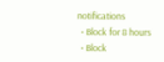notifications
  • Block for 8 hours
  • Block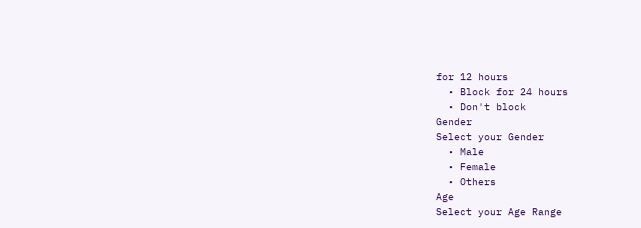for 12 hours
  • Block for 24 hours
  • Don't block
Gender
Select your Gender
  • Male
  • Female
  • Others
Age
Select your Age Range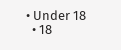• Under 18
  • 18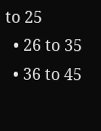to 25
  • 26 to 35
  • 36 to 45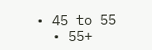• 45 to 55
  • 55+